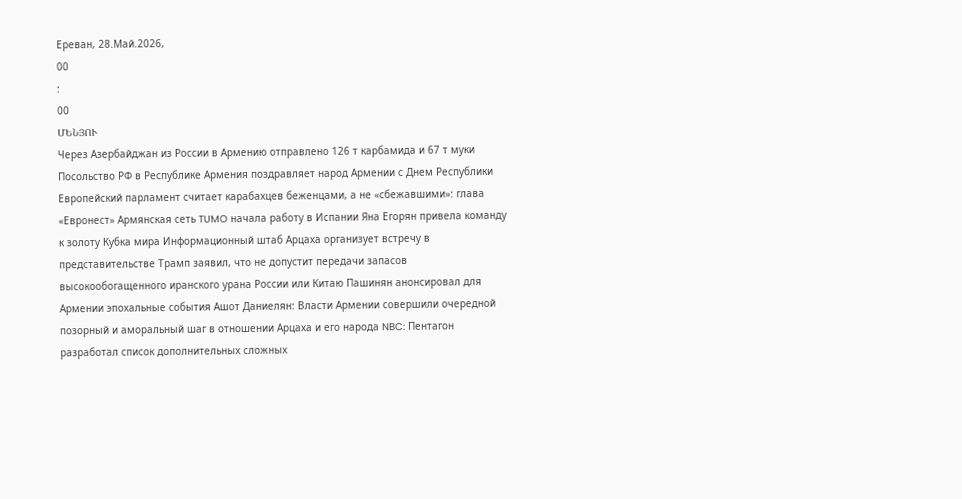Ереван, 28.Май.2026,
00
:
00
ՄԵՆՅՈՒ
Через Азербайджан из России в Армению отправлено 126 т карбамида и 67 т муки Посольство РФ в Республике Армения поздравляет народ Армении с Днем Республики Европейский парламент считает карабахцев беженцами, а не «сбежавшими»: глава «Евронест» Армянская сеть TUMO начала работу в Испании Яна Егорян привела команду к золоту Кубка мира Информационный штаб Арцаха организует встречу в представительстве Трамп заявил, что не допустит передачи запасов высокообогащенного иранского урана России или Китаю Пашинян анонсировал для Армении эпохальные события Ашот Даниелян: Власти Армении совершили очередной позорный и аморальный шаг в отношении Арцаха и его народа NBC: Пентагон разработал список дополнительных сложных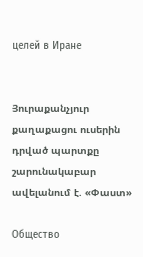целей в Иране


Յուրաքանչյուր քաղաքացու ուսերին դրված պարտքը շարունակաբար ավելանում է. «Փաստ»

Общество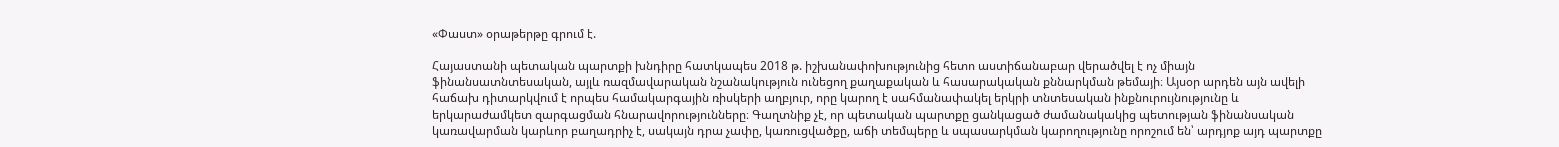«Փաստ» օրաթերթը գրում է.

Հայաստանի պետական պարտքի խնդիրը հատկապես 2018 թ. իշխանափոխությունից հետո աստիճանաբար վերածվել է ոչ միայն ֆինանսատնտեսական, այլև ռազմավարական նշանակություն ունեցող քաղաքական և հասարակական քննարկման թեմայի։ Այսօր արդեն այն ավելի հաճախ դիտարկվում է որպես համակարգային ռիսկերի աղբյուր, որը կարող է սահմանափակել երկրի տնտեսական ինքնուրույնությունը և երկարաժամկետ զարգացման հնարավորությունները։ Գաղտնիք չէ, որ պետական պարտքը ցանկացած ժամանակակից պետության ֆինանսական կառավարման կարևոր բաղադրիչ է, սակայն դրա չափը, կառուցվածքը, աճի տեմպերը և սպասարկման կարողությունը որոշում են՝ արդյոք այդ պարտքը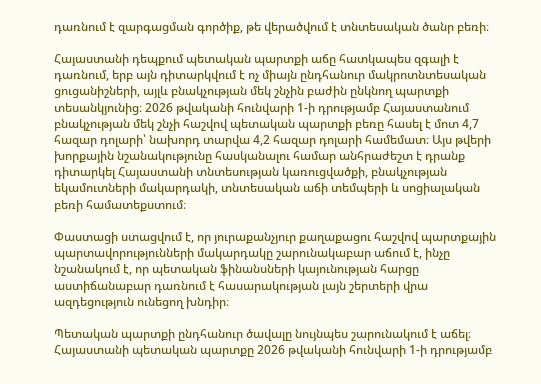դառնում է զարգացման գործիք, թե վերածվում է տնտեսական ծանր բեռի։

Հայաստանի դեպքում պետական պարտքի աճը հատկապես զգալի է դառնում, երբ այն դիտարկվում է ոչ միայն ընդհանուր մակրոտնտեսական ցուցանիշների, այլև բնակչության մեկ շնչին բաժին ընկնող պարտքի տեսանկյունից։ 2026 թվականի հունվարի 1-ի դրությամբ Հայաստանում բնակչության մեկ շնչի հաշվով պետական պարտքի բեռը հասել է մոտ 4,7 հազար դոլարի՝ նախորդ տարվա 4,2 հազար դոլարի համեմատ։ Այս թվերի խորքային նշանակությունը հասկանալու համար անհրաժեշտ է դրանք դիտարկել Հայաստանի տնտեսության կառուցվածքի, բնակչության եկամուտների մակարդակի, տնտեսական աճի տեմպերի և սոցիալական բեռի համատեքստում։

Փաստացի ստացվում է, որ յուրաքանչյուր քաղաքացու հաշվով պարտքային պարտավորությունների մակարդակը շարունակաբար աճում է, ինչը նշանակում է, որ պետական ֆինանսների կայունության հարցը աստիճանաբար դառնում է հասարակության լայն շերտերի վրա ազդեցություն ունեցող խնդիր։

Պետական պարտքի ընդհանուր ծավալը նույնպես շարունակում է աճել։ Հայաստանի պետական պարտքը 2026 թվականի հունվարի 1-ի դրությամբ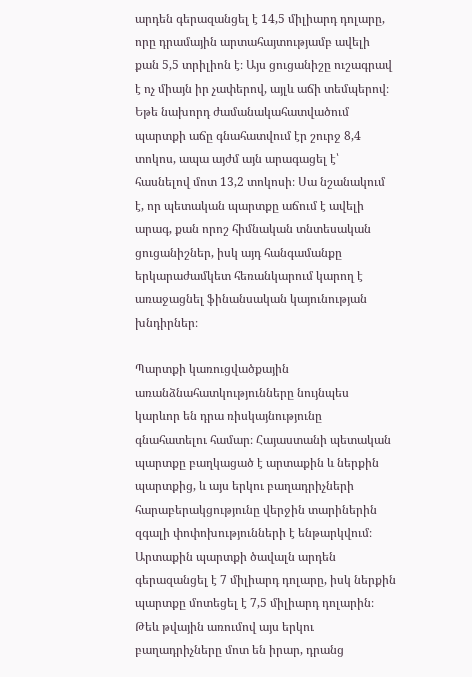արդեն գերազանցել է 14,5 միլիարդ դոլարը, որը դրամային արտահայտությամբ ավելի քան 5,5 տրիլիոն է։ Այս ցուցանիշը ուշագրավ է ոչ միայն իր չափերով, այլև աճի տեմպերով։ Եթե նախորդ ժամանակահատվածում պարտքի աճը գնահատվում էր շուրջ 8,4 տոկոս, ապա այժմ այն արագացել է՝ հասնելով մոտ 13,2 տոկոսի։ Սա նշանակում է, որ պետական պարտքը աճում է ավելի արագ, քան որոշ հիմնական տնտեսական ցուցանիշներ, իսկ այդ հանգամանքը երկարաժամկետ հեռանկարում կարող է առաջացնել ֆինանսական կայունության խնդիրներ։

Պարտքի կառուցվածքային առանձնահատկությունները նույնպես կարևոր են դրա ռիսկայնությունը գնահատելու համար։ Հայաստանի պետական պարտքը բաղկացած է արտաքին և ներքին պարտքից, և այս երկու բաղադրիչների հարաբերակցությունը վերջին տարիներին զգալի փոփոխությունների է ենթարկվում։ Արտաքին պարտքի ծավալն արդեն գերազանցել է 7 միլիարդ դոլարը, իսկ ներքին պարտքը մոտեցել է 7,5 միլիարդ դոլարին։ Թեև թվային առումով այս երկու բաղադրիչները մոտ են իրար, դրանց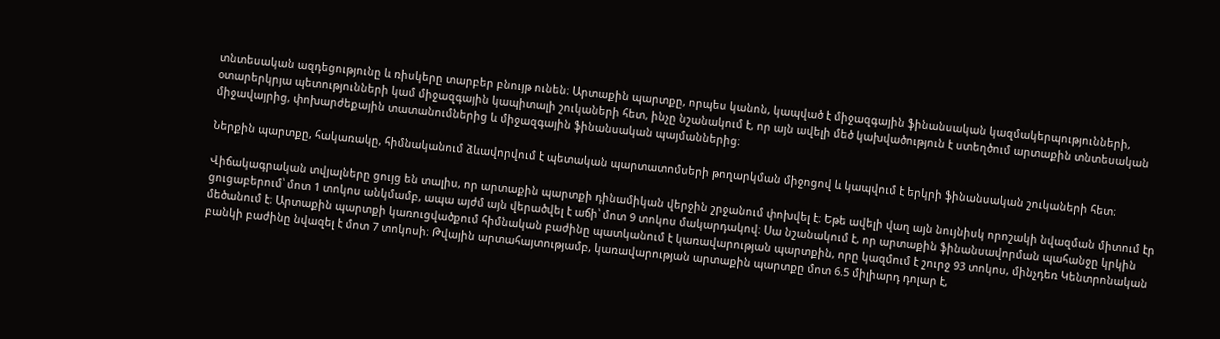տնտեսական ազդեցությունը և ռիսկերը տարբեր բնույթ ունեն։ Արտաքին պարտքը, որպես կանոն, կապված է միջազգային ֆինանսական կազմակերպությունների, օտարերկրյա պետությունների կամ միջազգային կապիտալի շուկաների հետ, ինչը նշանակում է, որ այն ավելի մեծ կախվածություն է ստեղծում արտաքին տնտեսական միջավայրից, փոխարժեքային տատանումներից և միջազգային ֆինանսական պայմաններից։

Ներքին պարտքը, հակառակը, հիմնականում ձևավորվում է պետական պարտատոմսերի թողարկման միջոցով և կապվում է երկրի ֆինանսական շուկաների հետ։

Վիճակագրական տվյալները ցույց են տալիս, որ արտաքին պարտքի դինամիկան վերջին շրջանում փոխվել է։ Եթե ավելի վաղ այն նույնիսկ որոշակի նվազման միտում էր ցուցաբերում՝ մոտ 1 տոկոս անկմամբ, ապա այժմ այն վերածվել է աճի՝ մոտ 9 տոկոս մակարդակով։ Սա նշանակում է, որ արտաքին ֆինանսավորման պահանջը կրկին մեծանում է։ Արտաքին պարտքի կառուցվածքում հիմնական բաժինը պատկանում է կառավարության պարտքին, որը կազմում է շուրջ 93 տոկոս, մինչդեռ Կենտրոնական բանկի բաժինը նվազել է մոտ 7 տոկոսի։ Թվային արտահայտությամբ, կառավարության արտաքին պարտքը մոտ 6.5 միլիարդ դոլար է,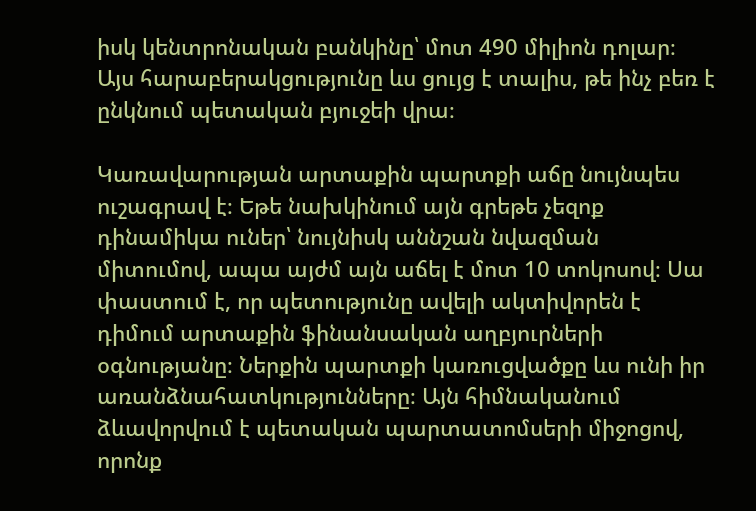իսկ կենտրոնական բանկինը՝ մոտ 490 միլիոն դոլար։ Այս հարաբերակցությունը ևս ցույց է տալիս, թե ինչ բեռ է ընկնում պետական բյուջեի վրա։

Կառավարության արտաքին պարտքի աճը նույնպես ուշագրավ է։ Եթե նախկինում այն գրեթե չեզոք դինամիկա ուներ՝ նույնիսկ աննշան նվազման միտումով, ապա այժմ այն աճել է մոտ 10 տոկոսով։ Սա փաստում է, որ պետությունը ավելի ակտիվորեն է դիմում արտաքին ֆինանսական աղբյուրների օգնությանը։ Ներքին պարտքի կառուցվածքը ևս ունի իր առանձնահատկությունները։ Այն հիմնականում ձևավորվում է պետական պարտատոմսերի միջոցով, որոնք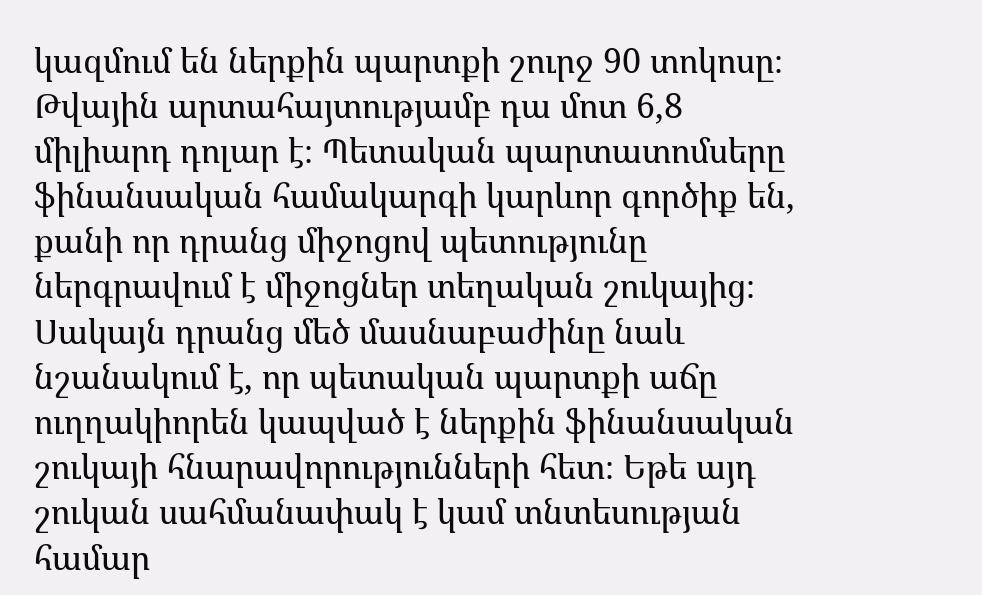կազմում են ներքին պարտքի շուրջ 90 տոկոսը։ Թվային արտահայտությամբ դա մոտ 6,8 միլիարդ դոլար է։ Պետական պարտատոմսերը ֆինանսական համակարգի կարևոր գործիք են, քանի որ դրանց միջոցով պետությունը ներգրավում է միջոցներ տեղական շուկայից։ Սակայն դրանց մեծ մասնաբաժինը նաև նշանակում է, որ պետական պարտքի աճը ուղղակիորեն կապված է ներքին ֆինանսական շուկայի հնարավորությունների հետ։ Եթե այդ շուկան սահմանափակ է կամ տնտեսության համար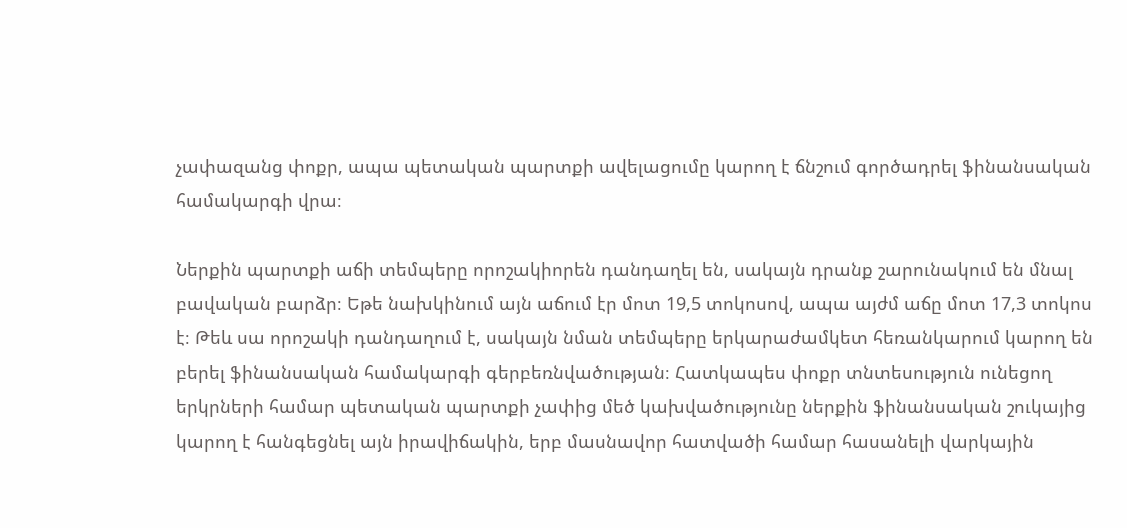չափազանց փոքր, ապա պետական պարտքի ավելացումը կարող է ճնշում գործադրել ֆինանսական համակարգի վրա։

Ներքին պարտքի աճի տեմպերը որոշակիորեն դանդաղել են, սակայն դրանք շարունակում են մնալ բավական բարձր։ Եթե նախկինում այն աճում էր մոտ 19,5 տոկոսով, ապա այժմ աճը մոտ 17,3 տոկոս է։ Թեև սա որոշակի դանդաղում է, սակայն նման տեմպերը երկարաժամկետ հեռանկարում կարող են բերել ֆինանսական համակարգի գերբեռնվածության։ Հատկապես փոքր տնտեսություն ունեցող երկրների համար պետական պարտքի չափից մեծ կախվածությունը ներքին ֆինանսական շուկայից կարող է հանգեցնել այն իրավիճակին, երբ մասնավոր հատվածի համար հասանելի վարկային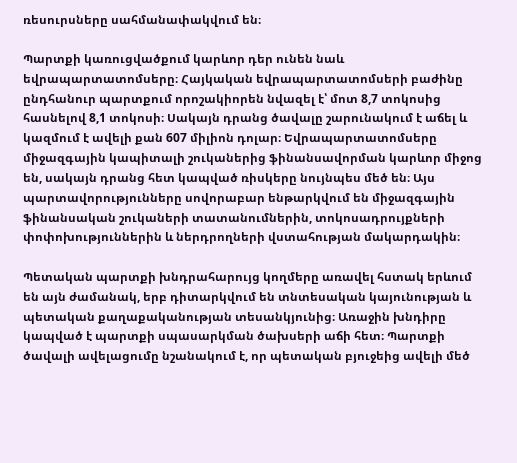ռեսուրսները սահմանափակվում են։

Պարտքի կառուցվածքում կարևոր դեր ունեն նաև եվրապարտատոմսերը։ Հայկական եվրապարտատոմսերի բաժինը ընդհանուր պարտքում որոշակիորեն նվազել է՝ մոտ 8,7 տոկոսից հասնելով 8,1 տոկոսի։ Սակայն դրանց ծավալը շարունակում է աճել և կազմում է ավելի քան 607 միլիոն դոլար։ Եվրապարտատոմսերը միջազգային կապիտալի շուկաներից ֆինանսավորման կարևոր միջոց են, սակայն դրանց հետ կապված ռիսկերը նույնպես մեծ են։ Այս պարտավորությունները սովորաբար ենթարկվում են միջազգային ֆինանսական շուկաների տատանումներին, տոկոսադրույքների փոփոխություններին և ներդրողների վստահության մակարդակին։

Պետական պարտքի խնդրահարույց կողմերը առավել հստակ երևում են այն ժամանակ, երբ դիտարկվում են տնտեսական կայունության և պետական քաղաքականության տեսանկյունից։ Առաջին խնդիրը կապված է պարտքի սպասարկման ծախսերի աճի հետ։ Պարտքի ծավալի ավելացումը նշանակում է, որ պետական բյուջեից ավելի մեծ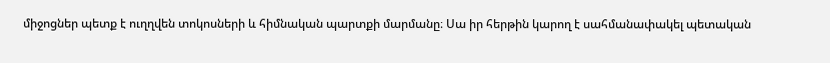միջոցներ պետք է ուղղվեն տոկոսների և հիմնական պարտքի մարմանը։ Սա իր հերթին կարող է սահմանափակել պետական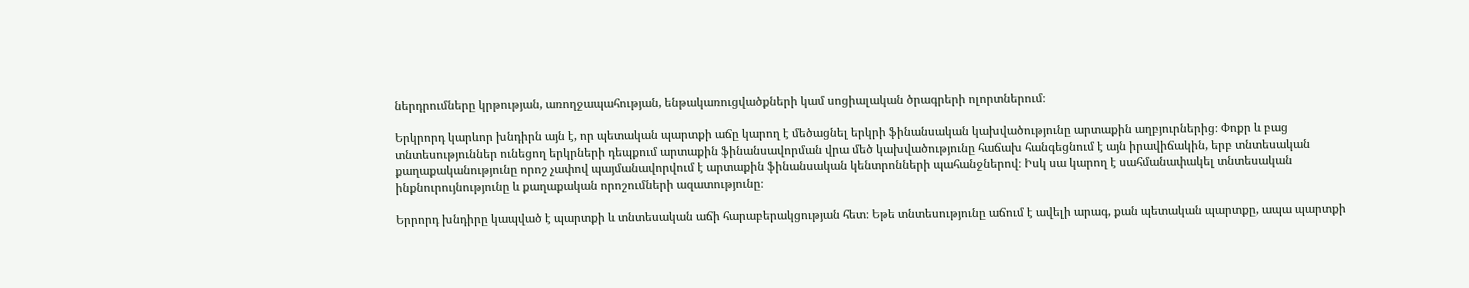ներդրումները կրթության, առողջապահության, ենթակառուցվածքների կամ սոցիալական ծրագրերի ոլորտներում։

Երկրորդ կարևոր խնդիրն այն է, որ պետական պարտքի աճը կարող է մեծացնել երկրի ֆինանսական կախվածությունը արտաքին աղբյուրներից։ Փոքր և բաց տնտեսություններ ունեցող երկրների դեպքում արտաքին ֆինանսավորման վրա մեծ կախվածությունը հաճախ հանգեցնում է այն իրավիճակին, երբ տնտեսական քաղաքականությունը որոշ չափով պայմանավորվում է արտաքին ֆինանսական կենտրոնների պահանջներով։ Իսկ սա կարող է սահմանափակել տնտեսական ինքնուրույնությունը և քաղաքական որոշումների ազատությունը։

Երրորդ խնդիրը կապված է պարտքի և տնտեսական աճի հարաբերակցության հետ։ Եթե տնտեսությունը աճում է ավելի արագ, քան պետական պարտքը, ապա պարտքի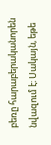բեռը հարաբերականորեն նվազում է։ Սակայն, եթե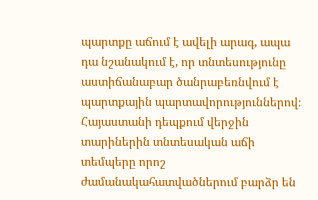պարտքը աճում է ավելի արագ, ապա դա նշանակում է, որ տնտեսությունը աստիճանաբար ծանրաբեռնվում է պարտքային պարտավորություններով։ Հայաստանի դեպքում վերջին տարիներին տնտեսական աճի տեմպերը որոշ ժամանակահատվածներում բարձր են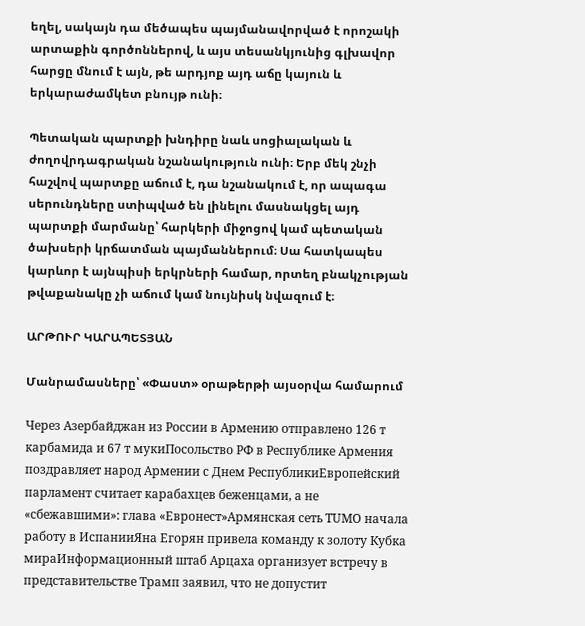եղել, սակայն դա մեծապես պայմանավորված է որոշակի արտաքին գործոններով, և այս տեսանկյունից գլխավոր հարցը մնում է այն, թե արդյոք այդ աճը կայուն և երկարաժամկետ բնույթ ունի։

Պետական պարտքի խնդիրը նաև սոցիալական և ժողովրդագրական նշանակություն ունի։ Երբ մեկ շնչի հաշվով պարտքը աճում է, դա նշանակում է, որ ապագա սերունդները ստիպված են լինելու մասնակցել այդ պարտքի մարմանը՝ հարկերի միջոցով կամ պետական ծախսերի կրճատման պայմաններում։ Սա հատկապես կարևոր է այնպիսի երկրների համար, որտեղ բնակչության թվաքանակը չի աճում կամ նույնիսկ նվազում է։

ԱՐԹՈՒՐ ԿԱՐԱՊԵՏՅԱՆ

Մանրամասները՝ «Փաստ» օրաթերթի այսօրվա համարում

Через Азербайджан из России в Армению отправлено 126 т карбамида и 67 т мукиПосольство РФ в Республике Армения поздравляет народ Армении с Днем РеспубликиЕвропейский парламент считает карабахцев беженцами, а не «сбежавшими»: глава «Евронест»Армянская сеть TUMO начала работу в ИспанииЯна Егорян привела команду к золоту Кубка мираИнформационный штаб Арцаха организует встречу в представительстве Трамп заявил, что не допустит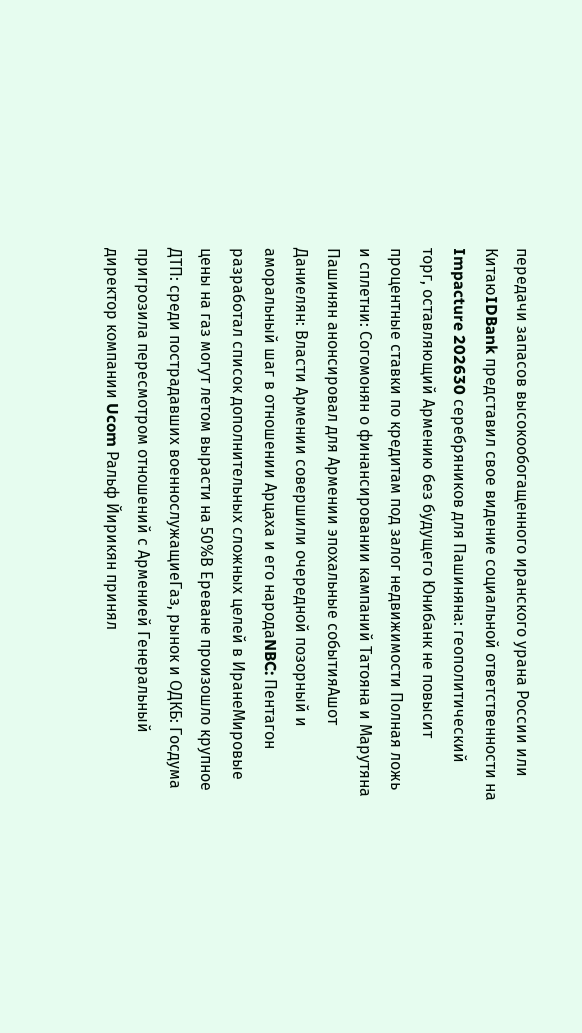передачи запасов высокообогащенного иранского урана России или КитаюIDBank представил свое видение социальной ответственности на Impacture 202630 серебряников для Пашиняна: геополитический торг, оставляющий Армению без будущего Юнибанк не повысит процентные ставки по кредитам под залог недвижимости Полная ложь и сплетни: Согомонян о финансировании кампаний Татояна и Марутяна Пашинян анонсировал для Армении эпохальные событияАшот Даниелян: Власти Армении совершили очередной позорный и аморальный шаг в отношении Арцаха и его народаNBC: Пентагон разработал список дополнительных сложных целей в ИранеМировые цены на газ могут летом вырасти на 50%В Ереване произошло крупное ДТП: среди пострадавших военнослужащиеГаз, рынок и ОДКБ: Госдума пригрозила пересмотром отношений с Арменией Генеральный директор компании Ucom Ральф Йирикян принял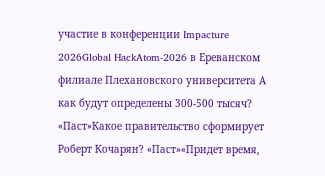участие в конференции Impacture 2026Global HackAtom-2026 в Ереванском филиале Плехановского университета А как будут определены 300-500 тысяч? «Паст»Какое правительство сформирует Роберт Кочарян? «Паст»«Придет время,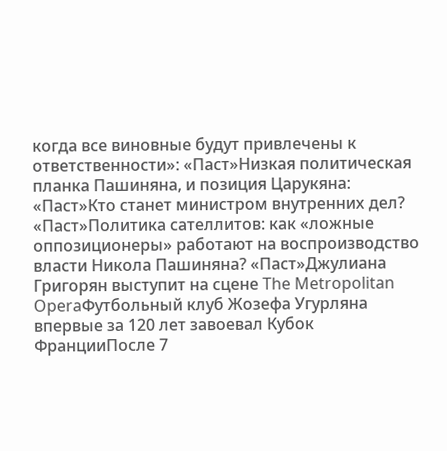когда все виновные будут привлечены к ответственности»: «Паст»Низкая политическая планка Пашиняна, и позиция Царукяна: «Паст»Кто станет министром внутренних дел? «Паст»Политика сателлитов: как «ложные оппозиционеры» работают на воспроизводство власти Никола Пашиняна? «Паст»Джулиана Григорян выступит на сцене The Metropolitan OperaФутбольный клуб Жозефа Угурляна впервые за 120 лет завоевал Кубок ФранцииПосле 7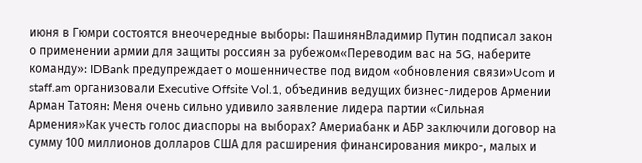июня в Гюмри состоятся внеочередные выборы: ПашинянВладимир Путин подписал закон о применении армии для защиты россиян за рубежом«Переводим вас на 5G, наберите команду»: IDBank предупреждает о мошенничестве под видом «обновления связи»Ucom и staff.am организовали Executive Offsite Vol.1, объединив ведущих бизнес-лидеров Армении Арман Татоян: Меня очень сильно удивило заявление лидера партии «Сильная Армения»Как учесть голос диаспоры на выборах? Америабанк и АБР заключили договор на сумму 100 миллионов долларов США для расширения финансирования микро-, малых и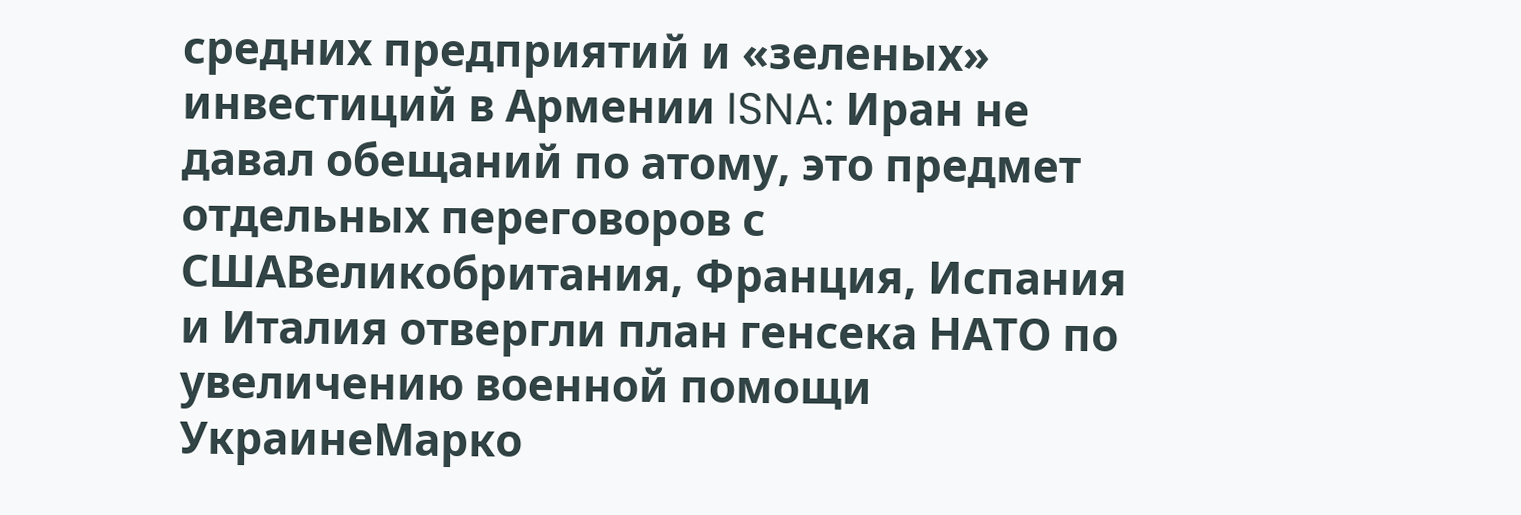средних предприятий и «зеленых» инвестиций в Армении ISNA: Иран не давал обещаний по атому, это предмет отдельных переговоров с СШАВеликобритания, Франция, Испания и Италия отвергли план генсека НАТО по увеличению военной помощи УкраинеМарко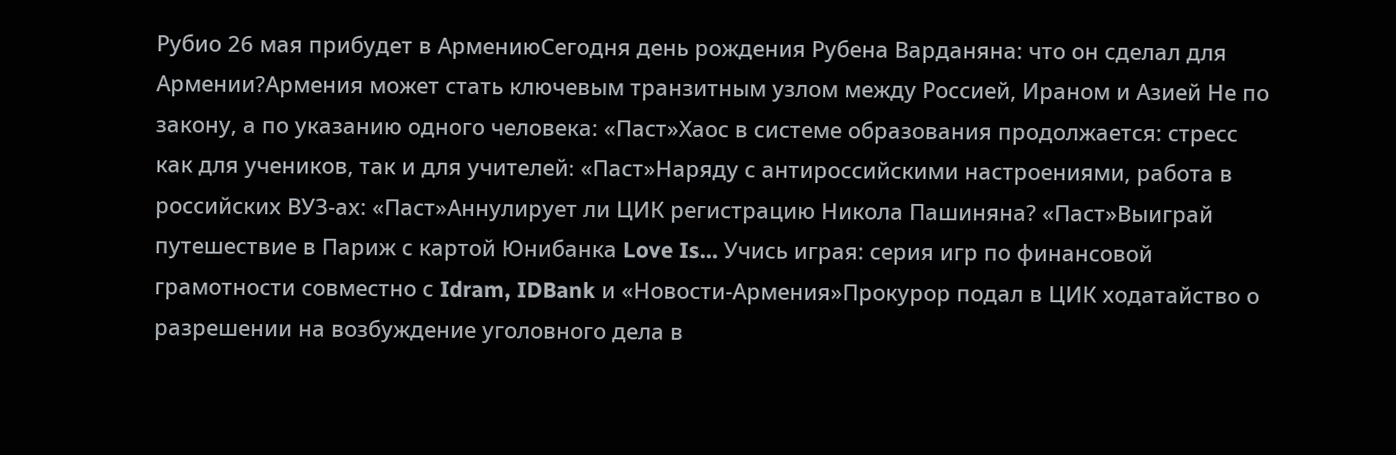Рубио 26 мая прибудет в АрмениюСегодня день рождения Рубена Варданяна: что он сделал для Армении?Армения может стать ключевым транзитным узлом между Россией, Ираном и Азией Не по закону, а по указанию одного человека: «Паст»Хаос в системе образования продолжается: стресс как для учеников, так и для учителей։ «Паст»Наряду с антироссийскими настроениями, работа в российских ВУЗ-ах: «Паст»Аннулирует ли ЦИК регистрацию Никола Пашиняна? «Паст»Выиграй путешествие в Париж с картой Юнибанка Love Is… Учись играя: серия игр по финансовой грамотности совместно с Idram, IDBank и «Новости-Армения»Прокурор подал в ЦИК ходатайство о разрешении на возбуждение уголовного дела в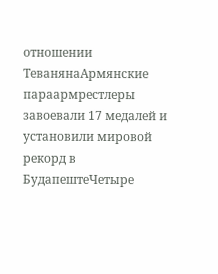отношении ТеванянаАрмянские параармрестлеры завоевали 17 медалей и установили мировой рекорд в БудапештеЧетыре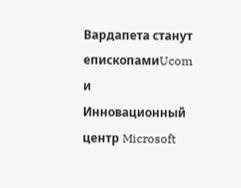Вардапета станут епископамиUcom и Инновационный центр Microsoft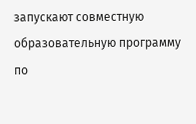запускают совместную образовательную программу по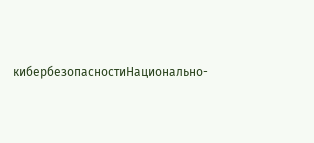кибербезопасностиНационально-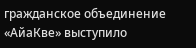гражданское объединение «АйаКве» выступило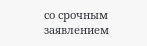со срочным заявлением